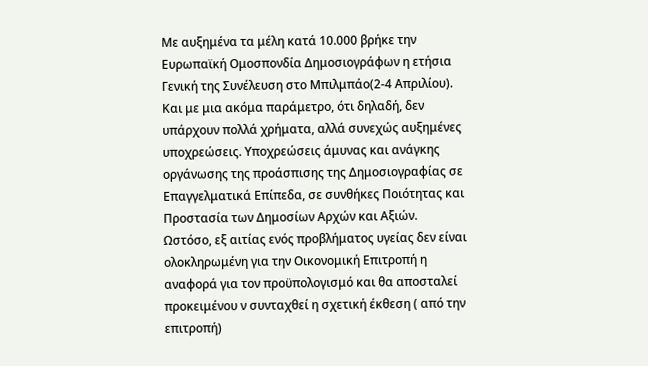Με αυξημένα τα μέλη κατά 10.000 βρήκε την Ευρωπαϊκή Ομοσπονδία Δημοσιογράφων η ετήσια Γενική της Συνέλευση στο Μπιλμπάο(2-4 Απριλίου).
Και με μια ακόμα παράμετρο, ότι δηλαδή, δεν υπάρχουν πολλά χρήματα, αλλά συνεχώς αυξημένες υποχρεώσεις. Υποχρεώσεις άμυνας και ανάγκης οργάνωσης της προάσπισης της Δημοσιογραφίας σε Επαγγελματικά Επίπεδα, σε συνθήκες Ποιότητας και Προστασία των Δημοσίων Αρχών και Αξιών.
Ωστόσο, εξ αιτίας ενός προβλήματος υγείας δεν είναι ολοκληρωμένη για την Οικονομική Επιτροπή η αναφορά για τον προϋπολογισμό και θα αποσταλεί προκειμένου ν συνταχθεί η σχετική έκθεση ( από την επιτροπή)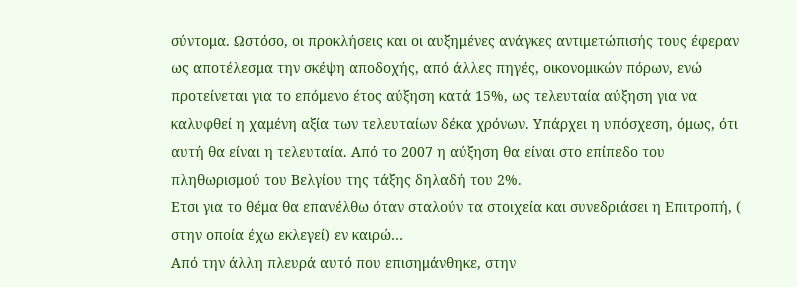σύντομα. Ωστόσο, οι προκλήσεις και οι αυξημένες ανάγκες αντιμετώπισής τους έφεραν ως αποτέλεσμα την σκέψη αποδοχής, από άλλες πηγές, οικονομικών πόρων, ενώ προτείνεται για το επόμενο έτος αύξηση κατά 15%, ως τελευταία αύξηση για να καλυφθεί η χαμένη αξία των τελευταίων δέκα χρόνων. Υπάρχει η υπόσχεση, όμως, ότι αυτή θα είναι η τελευταία. Από το 2007 η αύξηση θα είναι στο επίπεδο του πληθωρισμού του Βελγίου της τάξης δηλαδή του 2%.
Ετσι για το θέμα θα επανέλθω όταν σταλούν τα στοιχεία και συνεδριάσει η Επιτροπή, ( στην οποία έχω εκλεγεί) εν καιρώ…
Από την άλλη πλευρά αυτό που επισημάνθηκε, στην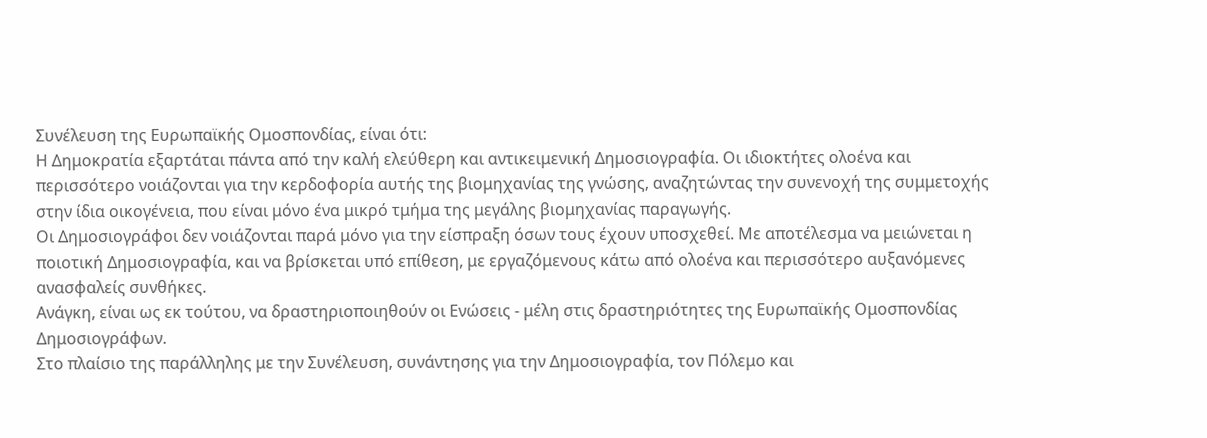Συνέλευση της Ευρωπαϊκής Ομοσπονδίας, είναι ότι:
Η Δημοκρατία εξαρτάται πάντα από την καλή ελεύθερη και αντικειμενική Δημοσιογραφία. Οι ιδιοκτήτες ολοένα και περισσότερο νοιάζονται για την κερδοφορία αυτής της βιομηχανίας της γνώσης, αναζητώντας την συνενοχή της συμμετοχής στην ίδια οικογένεια, που είναι μόνο ένα μικρό τμήμα της μεγάλης βιομηχανίας παραγωγής.
Οι Δημοσιογράφοι δεν νοιάζονται παρά μόνο για την είσπραξη όσων τους έχουν υποσχεθεί. Με αποτέλεσμα να μειώνεται η ποιοτική Δημοσιογραφία, και να βρίσκεται υπό επίθεση, με εργαζόμενους κάτω από ολοένα και περισσότερο αυξανόμενες ανασφαλείς συνθήκες.
Ανάγκη, είναι ως εκ τούτου, να δραστηριοποιηθούν οι Ενώσεις - μέλη στις δραστηριότητες της Ευρωπαϊκής Ομοσπονδίας Δημοσιογράφων.
Στο πλαίσιο της παράλληλης με την Συνέλευση, συνάντησης για την Δημοσιογραφία, τον Πόλεμο και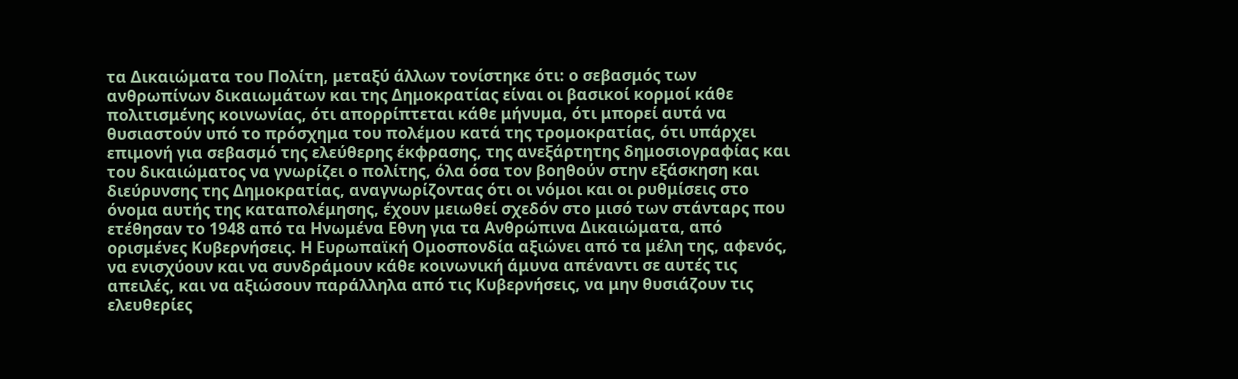τα Δικαιώματα του Πολίτη, μεταξύ άλλων τονίστηκε ότι: ο σεβασμός των ανθρωπίνων δικαιωμάτων και της Δημοκρατίας είναι οι βασικοί κορμοί κάθε πολιτισμένης κοινωνίας, ότι απορρίπτεται κάθε μήνυμα, ότι μπορεί αυτά να θυσιαστούν υπό το πρόσχημα του πολέμου κατά της τρομοκρατίας, ότι υπάρχει επιμονή για σεβασμό της ελεύθερης έκφρασης, της ανεξάρτητης δημοσιογραφίας και του δικαιώματος να γνωρίζει ο πολίτης, όλα όσα τον βοηθούν στην εξάσκηση και διεύρυνσης της Δημοκρατίας, αναγνωρίζοντας ότι οι νόμοι και οι ρυθμίσεις στο όνομα αυτής της καταπολέμησης, έχουν μειωθεί σχεδόν στο μισό των στάνταρς που ετέθησαν το 1948 από τα Ηνωμένα Εθνη για τα Ανθρώπινα Δικαιώματα, από ορισμένες Κυβερνήσεις. Η Ευρωπαϊκή Ομοσπονδία αξιώνει από τα μέλη της, αφενός, να ενισχύουν και να συνδράμουν κάθε κοινωνική άμυνα απέναντι σε αυτές τις απειλές, και να αξιώσουν παράλληλα από τις Κυβερνήσεις, να μην θυσιάζουν τις ελευθερίες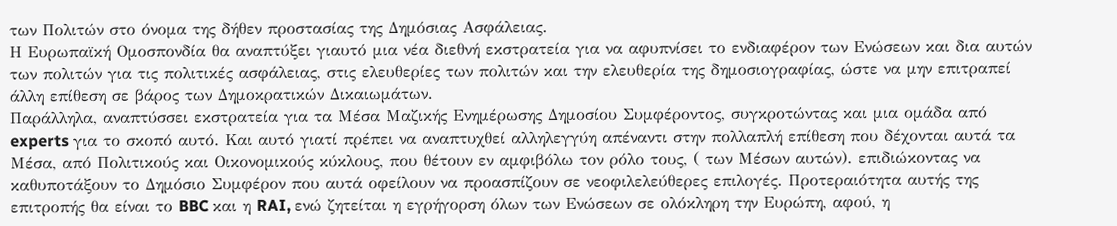των Πολιτών στο όνομα της δήθεν προστασίας της Δημόσιας Ασφάλειας.
Η Ευρωπαϊκή Ομοσπονδία θα αναπτύξει γιαυτό μια νέα διεθνή εκστρατεία για να αφυπνίσει το ενδιαφέρον των Ενώσεων και δια αυτών των πολιτών για τις πολιτικές ασφάλειας, στις ελευθερίες των πολιτών και την ελευθερία της δημοσιογραφίας, ώστε να μην επιτραπεί άλλη επίθεση σε βάρος των Δημοκρατικών Δικαιωμάτων.
Παράλληλα, αναπτύσσει εκστρατεία για τα Μέσα Μαζικής Ενημέρωσης Δημοσίου Συμφέροντος, συγκροτώντας και μια ομάδα από experts για το σκοπό αυτό. Και αυτό γιατί πρέπει να αναπτυχθεί αλληλεγγύη απέναντι στην πολλαπλή επίθεση που δέχονται αυτά τα Μέσα, από Πολιτικούς και Οικονομικούς κύκλους, που θέτουν εν αμφιβόλω τον ρόλο τους, ( των Μέσων αυτών). επιδιώκοντας να καθυποτάξουν το Δημόσιο Συμφέρον που αυτά οφείλουν να προασπίζουν σε νεοφιλελεύθερες επιλογές. Προτεραιότητα αυτής της επιτροπής θα είναι το BBC και η RAI, ενώ ζητείται η εγρήγορση όλων των Ενώσεων σε ολόκληρη την Ευρώπη, αφού, η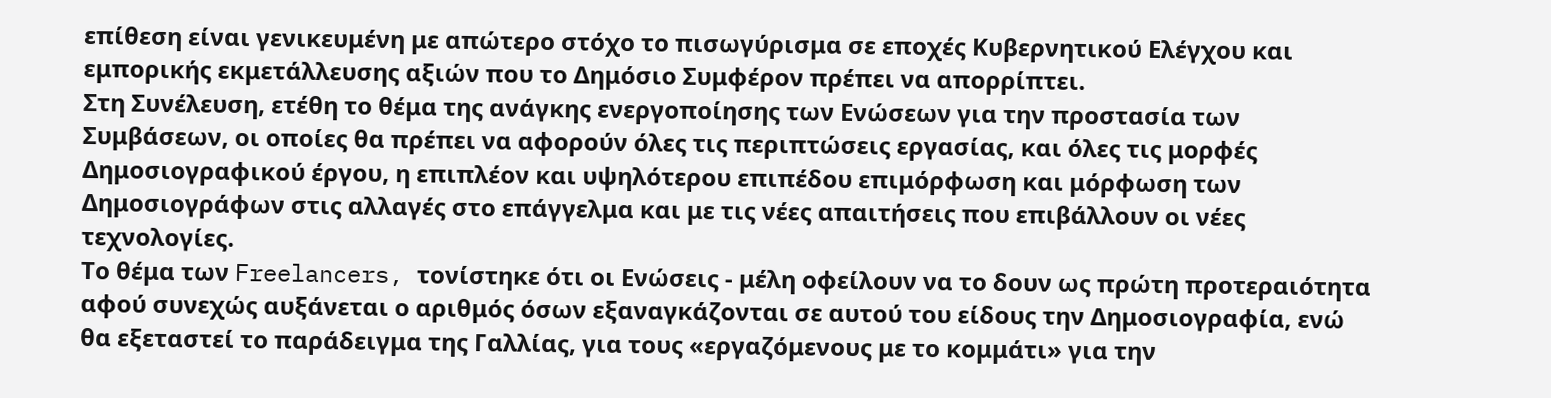επίθεση είναι γενικευμένη με απώτερο στόχο το πισωγύρισμα σε εποχές Κυβερνητικού Ελέγχου και εμπορικής εκμετάλλευσης αξιών που το Δημόσιο Συμφέρον πρέπει να απορρίπτει.
Στη Συνέλευση, ετέθη το θέμα της ανάγκης ενεργοποίησης των Ενώσεων για την προστασία των Συμβάσεων, οι οποίες θα πρέπει να αφορούν όλες τις περιπτώσεις εργασίας, και όλες τις μορφές Δημοσιογραφικού έργου, η επιπλέον και υψηλότερου επιπέδου επιμόρφωση και μόρφωση των Δημοσιογράφων στις αλλαγές στο επάγγελμα και με τις νέες απαιτήσεις που επιβάλλουν οι νέες τεχνολογίες.
Το θέμα των Freelancers, τονίστηκε ότι οι Ενώσεις - μέλη οφείλουν να το δουν ως πρώτη προτεραιότητα αφού συνεχώς αυξάνεται ο αριθμός όσων εξαναγκάζονται σε αυτού του είδους την Δημοσιογραφία, ενώ θα εξεταστεί το παράδειγμα της Γαλλίας, για τους «εργαζόμενους με το κομμάτι» για την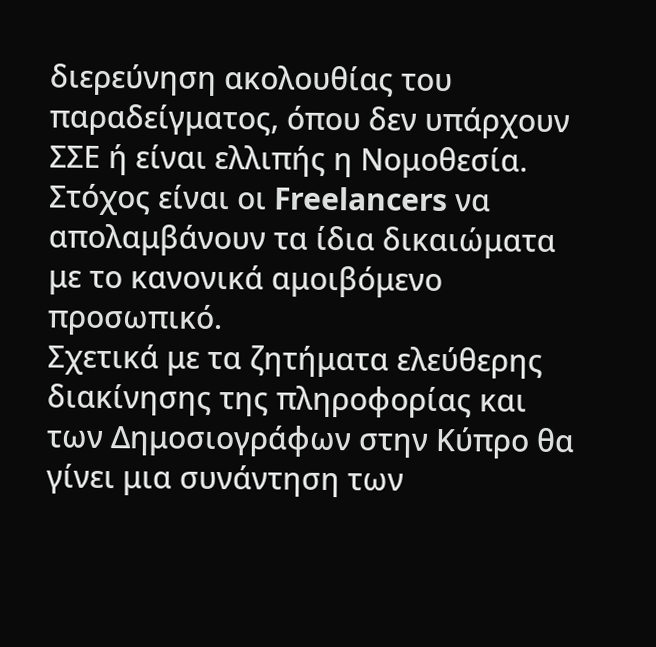διερεύνηση ακολουθίας του παραδείγματος, όπου δεν υπάρχουν ΣΣΕ ή είναι ελλιπής η Νομοθεσία. Στόχος είναι οι Freelancers να απολαμβάνουν τα ίδια δικαιώματα με το κανονικά αμοιβόμενο προσωπικό.
Σχετικά με τα ζητήματα ελεύθερης διακίνησης της πληροφορίας και των Δημοσιογράφων στην Κύπρο θα γίνει μια συνάντηση των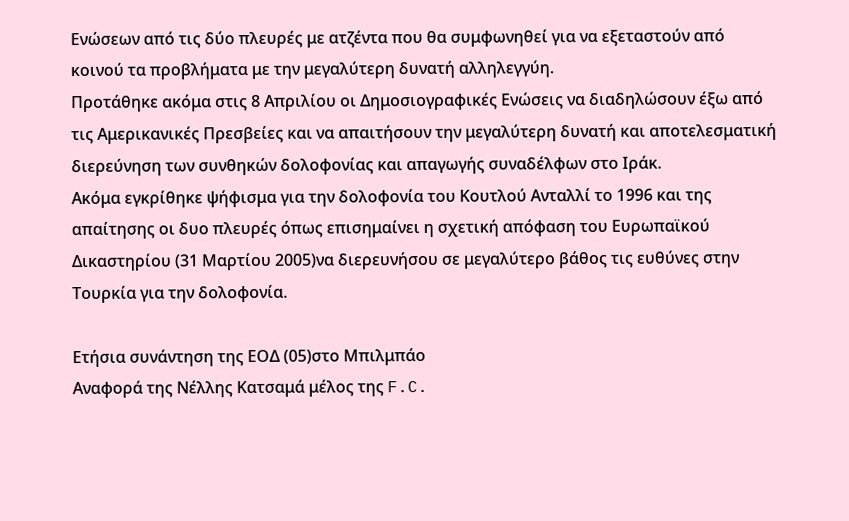Ενώσεων από τις δύο πλευρές με ατζέντα που θα συμφωνηθεί για να εξεταστούν από κοινού τα προβλήματα με την μεγαλύτερη δυνατή αλληλεγγύη.
Προτάθηκε ακόμα στις 8 Απριλίου οι Δημοσιογραφικές Ενώσεις να διαδηλώσουν έξω από τις Αμερικανικές Πρεσβείες και να απαιτήσουν την μεγαλύτερη δυνατή και αποτελεσματική διερεύνηση των συνθηκών δολοφονίας και απαγωγής συναδέλφων στο Ιράκ.
Ακόμα εγκρίθηκε ψήφισμα για την δολοφονία του Κουτλού Ανταλλί το 1996 και της απαίτησης οι δυο πλευρές όπως επισημαίνει η σχετική απόφαση του Ευρωπαϊκού Δικαστηρίου (31 Μαρτίου 2005)να διερευνήσου σε μεγαλύτερο βάθος τις ευθύνες στην Τουρκία για την δολοφονία.

Ετήσια συνάντηση της ΕΟΔ (05)στο Μπιλμπάο
Αναφορά της Νέλλης Κατσαμά μέλος της F.C.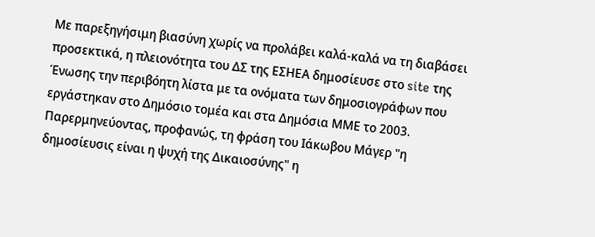Με παρεξηγήσιμη βιασύνη χωρίς να προλάβει καλά-καλά να τη διαβάσει προσεκτικά, η πλειονότητα του ΔΣ της ΕΣΗΕΑ δημοσίευσε στο site της Ένωσης την περιβόητη λίστα με τα ονόματα των δημοσιογράφων που εργάστηκαν στο Δημόσιο τομέα και στα Δημόσια ΜΜΕ το 2003.
Παρερμηνεύοντας, προφανώς, τη φράση του Ιάκωβου Μάγερ "η δημοσίευσις είναι η ψυχή της Δικαιοσύνης" η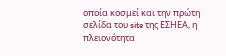οποία κοσμεί και την πρώτη σελίδα του site της ΕΣΗΕΑ, η πλειονότητα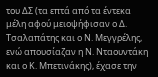του ΔΣ (τα επτά από τα έντεκα μέλη αφού μειοψήφισαν ο Δ. Τσαλαπάτης και ο Ν. Μεγγρέλης, ενώ απουσίαζαν η Ν. Νταουντάκη και ο Κ. Μπετινάκης), έχασε την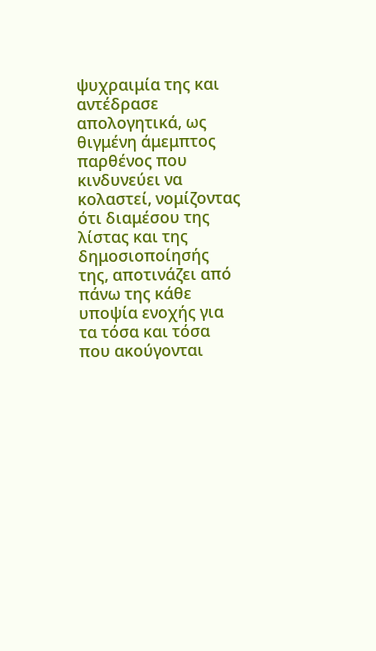ψυχραιμία της και αντέδρασε απολογητικά, ως θιγμένη άμεμπτος παρθένος που κινδυνεύει να κολαστεί, νομίζοντας ότι διαμέσου της λίστας και της δημοσιοποίησής της, αποτινάζει από πάνω της κάθε υποψία ενοχής για τα τόσα και τόσα που ακούγονται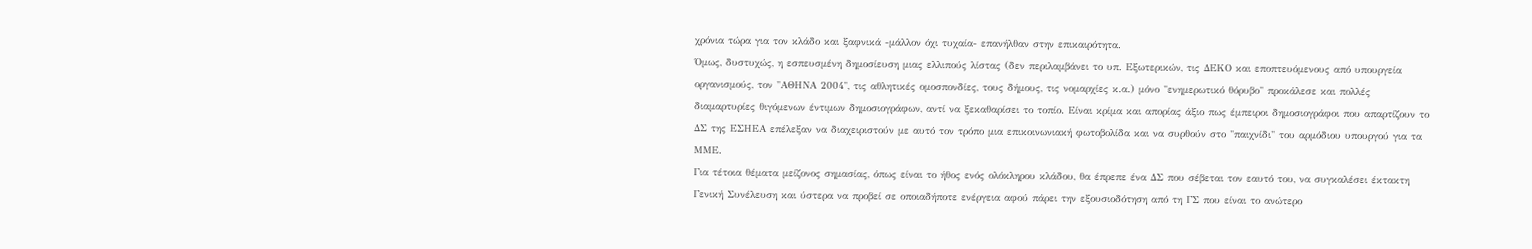χρόνια τώρα για τον κλάδο και ξαφνικά -μάλλον όχι τυχαία- επανήλθαν στην επικαιρότητα.
Όμως, δυστυχώς, η εσπευσμένη δημοσίευση μιας ελλιπούς λίστας (δεν περιλαμβάνει το υπ. Εξωτερικών, τις ΔΕΚΟ και εποπτευόμενους από υπουργεία οργανισμούς, τον "ΑΘΗΝΑ 2004", τις αθλητικές ομοσπονδίες, τους δήμους, τις νομαρχίες κ.α.) μόνο "ενημερωτικό θόρυβο" προκάλεσε και πολλές διαμαρτυρίες θιγόμενων έντιμων δημοσιογράφων, αντί να ξεκαθαρίσει το τοπίο. Είναι κρίμα και απορίας άξιο πως έμπειροι δημοσιογράφοι που απαρτίζουν το ΔΣ της ΕΣΗΕΑ επέλεξαν να διαχειριστούν με αυτό τον τρόπο μια επικοινωνιακή φωτοβολίδα και να συρθούν στο "παιχνίδι" του αρμόδιου υπουργού για τα ΜΜΕ.
Για τέτοια θέματα μείζονος σημασίας, όπως είναι το ήθος ενός ολόκληρου κλάδου, θα έπρεπε ένα ΔΣ που σέβεται τον εαυτό του, να συγκαλέσει έκτακτη Γενική Συνέλευση και ύστερα να προβεί σε οποιαδήποτε ενέργεια αφού πάρει την εξουσιοδότηση από τη ΓΣ που είναι το ανώτερο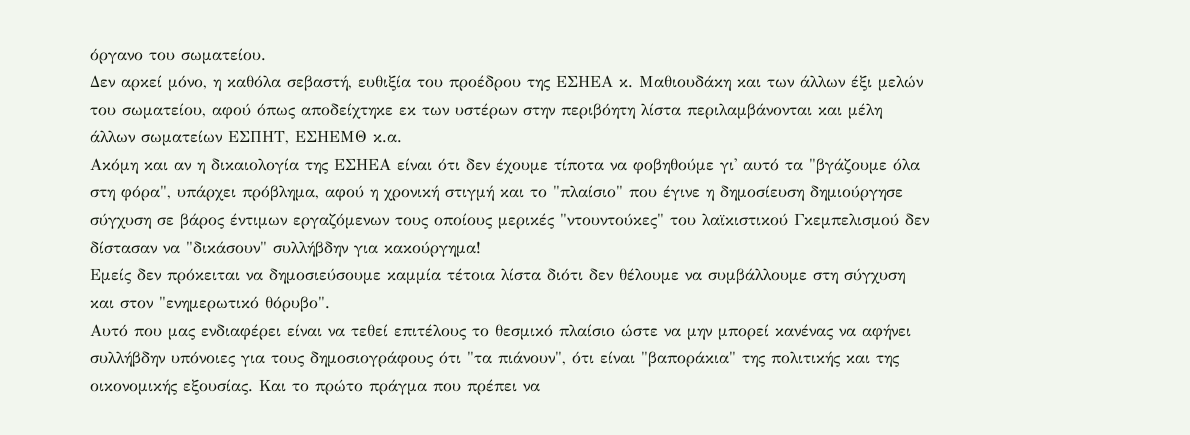όργανο του σωματείου.
Δεν αρκεί μόνο, η καθόλα σεβαστή, ευθιξία του προέδρου της ΕΣΗΕΑ κ. Μαθιουδάκη και των άλλων έξι μελών του σωματείου, αφού όπως αποδείχτηκε εκ των υστέρων στην περιβόητη λίστα περιλαμβάνονται και μέλη άλλων σωματείων ΕΣΠΗΤ, ΕΣΗΕΜΘ κ.α.
Ακόμη και αν η δικαιολογία της ΕΣΗΕΑ είναι ότι δεν έχουμε τίποτα να φοβηθούμε γι' αυτό τα "βγάζουμε όλα στη φόρα", υπάρχει πρόβλημα, αφού η χρονική στιγμή και το "πλαίσιο" που έγινε η δημοσίευση δημιούργησε σύγχυση σε βάρος έντιμων εργαζόμενων τους οποίους μερικές "ντουντούκες" του λαϊκιστικού Γκεμπελισμού δεν δίστασαν να "δικάσουν" συλλήβδην για κακούργημα!
Εμείς δεν πρόκειται να δημοσιεύσουμε καμμία τέτοια λίστα διότι δεν θέλουμε να συμβάλλουμε στη σύγχυση και στον "ενημερωτικό θόρυβο".
Αυτό που μας ενδιαφέρει είναι να τεθεί επιτέλους το θεσμικό πλαίσιο ώστε να μην μπορεί κανένας να αφήνει συλλήβδην υπόνοιες για τους δημοσιογράφους ότι "τα πιάνουν", ότι είναι "βαποράκια" της πολιτικής και της οικονομικής εξουσίας. Και το πρώτο πράγμα που πρέπει να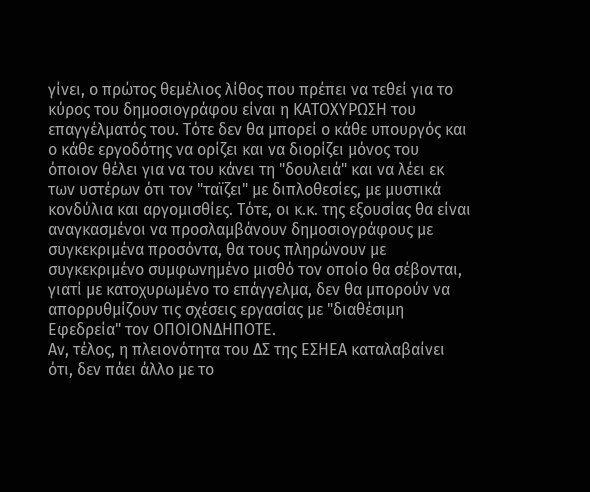γίνει, ο πρώτος θεμέλιος λίθος που πρέπει να τεθεί για το κύρος του δημοσιογράφου είναι η ΚΑΤΟΧΥΡΩΣΗ του επαγγέλματός του. Τότε δεν θα μπορεί ο κάθε υπουργός και ο κάθε εργοδότης να ορίζει και να διορίζει μόνος του όποιον θέλει για να του κάνει τη "δουλειά" και να λέει εκ των υστέρων ότι τον "ταϊζει" με διπλοθεσίες, με μυστικά κονδύλια και αργομισθίες. Τότε, οι κ.κ. της εξουσίας θα είναι αναγκασμένοι να προσλαμβάνουν δημοσιογράφους με συγκεκριμένα προσόντα, θα τους πληρώνουν με συγκεκριμένο συμφωνημένο μισθό τον οποίο θα σέβονται, γιατί με κατοχυρωμένο το επάγγελμα, δεν θα μπορούν να απορρυθμίζουν τις σχέσεις εργασίας με "διαθέσιμη Εφεδρεία" τον ΟΠΟΙΟΝΔΗΠΟΤΕ.
Αν, τέλος, η πλειονότητα του ΔΣ της ΕΣΗΕΑ καταλαβαίνει ότι, δεν πάει άλλο με το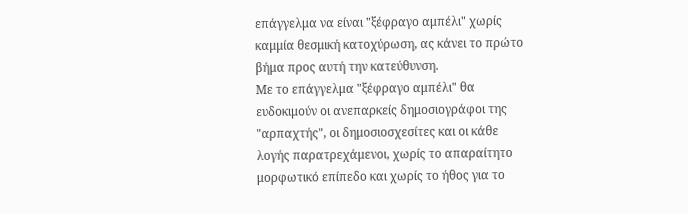επάγγελμα να είναι "ξέφραγο αμπέλι" χωρίς καμμία θεσμική κατοχύρωση, ας κάνει το πρώτο βήμα προς αυτή την κατεύθυνση.
Με το επάγγελμα "ξέφραγο αμπέλι" θα ευδοκιμούν οι ανεπαρκείς δημοσιογράφοι της "αρπαχτής", οι δημοσιοσχεσίτες και οι κάθε λογής παρατρεχάμενοι, χωρίς το απαραίτητο μορφωτικό επίπεδο και χωρίς το ήθος για το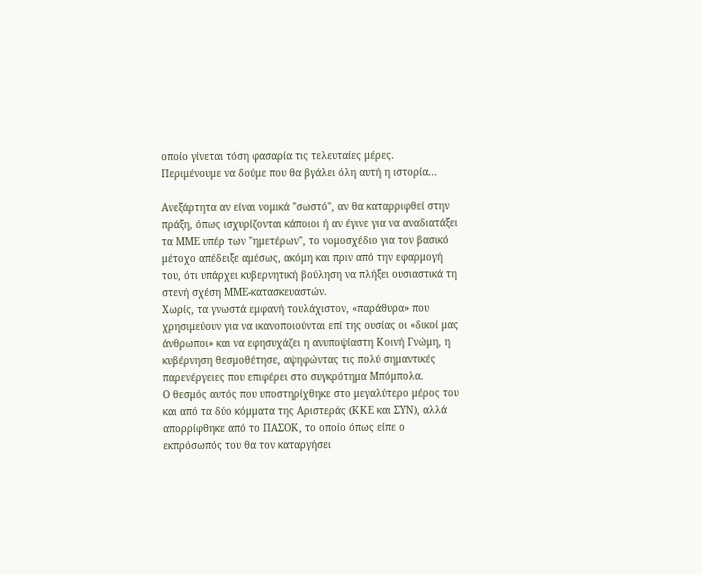οποίο γίνεται τόση φασαρία τις τελευταίες μέρες.
Περιμένουμε να δούμε που θα βγάλει όλη αυτή η ιστορία...

Ανεξάρτητα αν είναι νομικά "σωστό", αν θα καταρριφθεί στην πράξη, όπως ισχυρίζονται κάποιοι ή αν έγινε για να αναδιατάξει τα ΜΜΕ υπέρ των "ημετέρων", το νομοσχέδιο για τον βασικό μέτοχο απέδειξε αμέσως, ακόμη και πριν από την εφαρμογή του, ότι υπάρχει κυβερνητική βούληση να πλήξει ουσιαστικά τη στενή σχέση ΜΜΕ-κατασκευαστών.
Χωρίς, τα γνωστά εμφανή τουλάχιστον, «παράθυρα» που χρησιμεύουν για να ικανοποιούνται επί της ουσίας οι «δικοί μας άνθρωποι» και να εφησυχάζει η ανυποψίαστη Κοινή Γνώμη, η κυβέρνηση θεσμοθέτησε, αψηφώντας τις πολύ σημαντικές παρενέργειες που επιφέρει στο συγκρότημα Μπόμπολα.
Ο θεσμός αυτός που υποστηρίχθηκε στο μεγαλύτερο μέρος του και από τα δύο κόμματα της Αριστεράς (ΚΚΕ και ΣΥΝ), αλλά απορρίφθηκε από το ΠΑΣΟΚ, το οποίο όπως είπε ο εκπρόσωπός του θα τον καταργήσει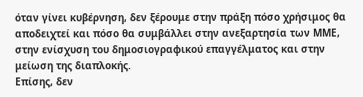όταν γίνει κυβέρνηση, δεν ξέρουμε στην πράξη πόσο χρήσιμος θα αποδειχτεί και πόσο θα συμβάλλει στην ανεξαρτησία των ΜΜΕ, στην ενίσχυση του δημοσιογραφικού επαγγέλματος και στην μείωση της διαπλοκής.
Επίσης, δεν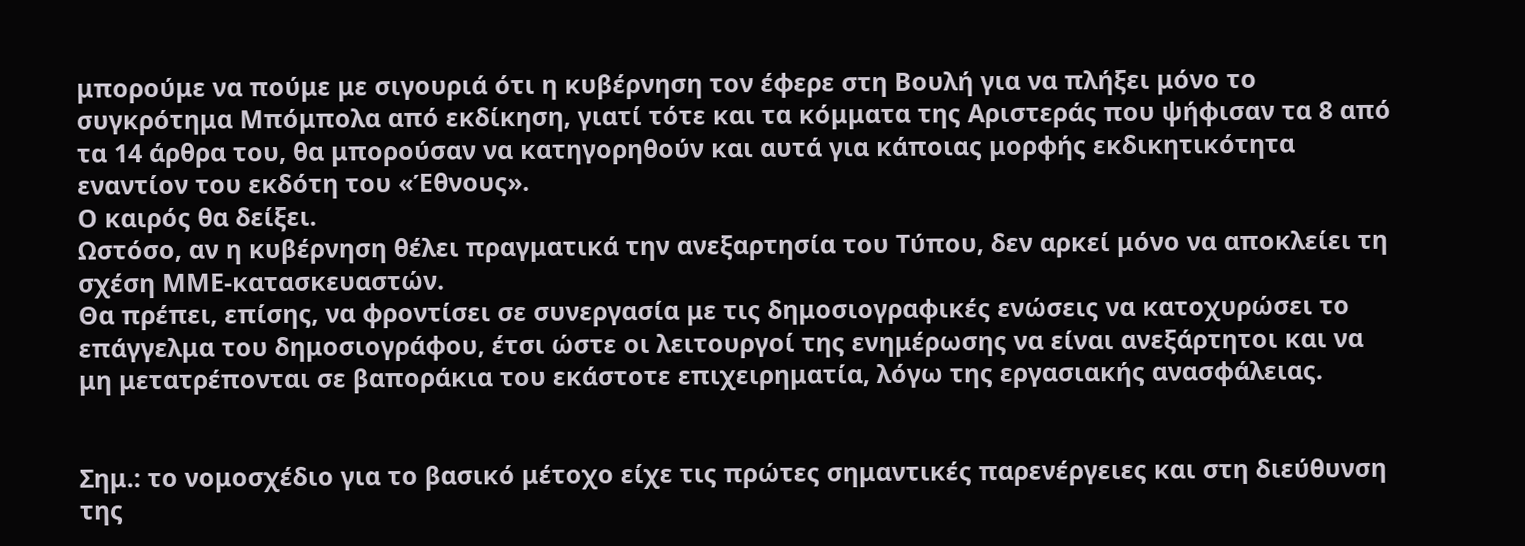μπορούμε να πούμε με σιγουριά ότι η κυβέρνηση τον έφερε στη Βουλή για να πλήξει μόνο το συγκρότημα Μπόμπολα από εκδίκηση, γιατί τότε και τα κόμματα της Αριστεράς που ψήφισαν τα 8 από τα 14 άρθρα του, θα μπορούσαν να κατηγορηθούν και αυτά για κάποιας μορφής εκδικητικότητα εναντίον του εκδότη του «Έθνους».
Ο καιρός θα δείξει.
Ωστόσο, αν η κυβέρνηση θέλει πραγματικά την ανεξαρτησία του Τύπου, δεν αρκεί μόνο να αποκλείει τη σχέση ΜΜΕ-κατασκευαστών.
Θα πρέπει, επίσης, να φροντίσει σε συνεργασία με τις δημοσιογραφικές ενώσεις να κατοχυρώσει το επάγγελμα του δημοσιογράφου, έτσι ώστε οι λειτουργοί της ενημέρωσης να είναι ανεξάρτητοι και να μη μετατρέπονται σε βαποράκια του εκάστοτε επιχειρηματία, λόγω της εργασιακής ανασφάλειας.


Σημ.: το νομοσχέδιο για το βασικό μέτοχο είχε τις πρώτες σημαντικές παρενέργειες και στη διεύθυνση της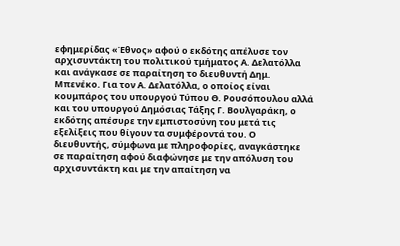εφημερίδας «Έθνος» αφού ο εκδότης απέλυσε τον αρχισυντάκτη του πολιτικού τμήματος Α. Δελατόλλα και ανάγκασε σε παραίτηση το διευθυντή Δημ. Μπενέκο. Για τον Α. Δελατόλλα, ο οποίος είναι κουμπάρος του υπουργού Τύπου Θ. Ρουσόπουλου αλλά και του υπουργού Δημόσιας Τάξης Γ. Βουλγαράκη, ο εκδότης απέσυρε την εμπιστοσύνη του μετά τις εξελίξεις που θίγουν τα συμφέροντά του. Ο διευθυντής, σύμφωνα με πληροφορίες, αναγκάστηκε σε παραίτηση αφού διαφώνησε με την απόλυση του αρχισυντάκτη και με την απαίτηση να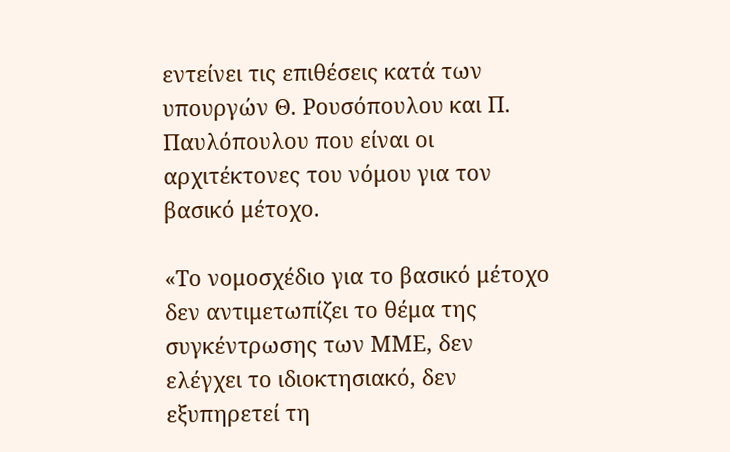εντείνει τις επιθέσεις κατά των υπουργών Θ. Ρουσόπουλου και Π. Παυλόπουλου που είναι οι αρχιτέκτονες του νόμου για τον βασικό μέτοχο.

«Το νομοσχέδιο για το βασικό μέτοχο δεν αντιμετωπίζει το θέμα της συγκέντρωσης των ΜΜΕ, δεν ελέγχει το ιδιοκτησιακό, δεν εξυπηρετεί τη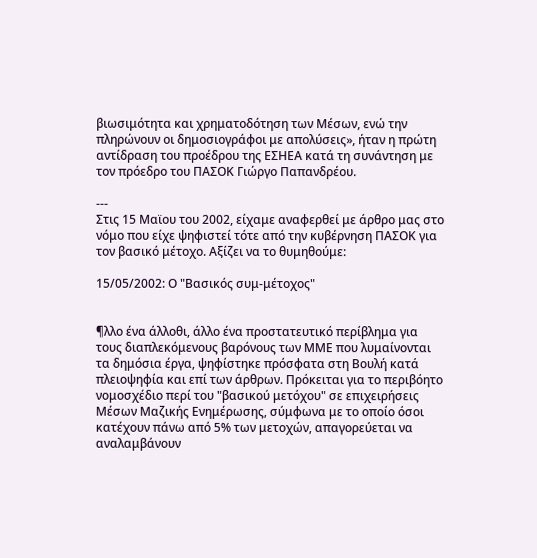βιωσιμότητα και χρηματοδότηση των Μέσων, ενώ την πληρώνουν οι δημοσιογράφοι με απολύσεις», ήταν η πρώτη αντίδραση του προέδρου της ΕΣΗΕΑ κατά τη συνάντηση με τον πρόεδρο του ΠΑΣΟΚ Γιώργο Παπανδρέου.

---
Στις 15 Μαϊου του 2002, είχαμε αναφερθεί με άρθρο μας στο νόμο που είχε ψηφιστεί τότε από την κυβέρνηση ΠΑΣΟΚ για τον βασικό μέτοχο. Αξίζει να το θυμηθούμε:

15/05/2002: Ο "Βασικός συμ-μέτοχος"


¶λλο ένα άλλοθι, άλλο ένα προστατευτικό περίβλημα για τους διαπλεκόμενους βαρόνους των ΜΜΕ που λυμαίνονται τα δημόσια έργα, ψηφίστηκε πρόσφατα στη Βουλή κατά πλειοψηφία και επί των άρθρων. Πρόκειται για το περιβόητο νομοσχέδιο περί του "βασικού μετόχου" σε επιχειρήσεις Μέσων Μαζικής Ενημέρωσης, σύμφωνα με το οποίο όσοι κατέχουν πάνω από 5% των μετοχών, απαγορεύεται να αναλαμβάνουν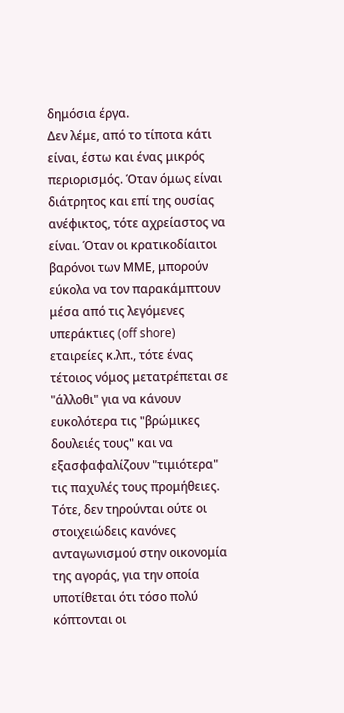δημόσια έργα.
Δεν λέμε, από το τίποτα κάτι είναι, έστω και ένας μικρός περιορισμός. Όταν όμως είναι διάτρητος και επί της ουσίας ανέφικτος, τότε αχρείαστος να είναι. Όταν οι κρατικοδίαιτοι βαρόνοι των ΜΜΕ, μπορούν εύκολα να τον παρακάμπτουν μέσα από τις λεγόμενες υπεράκτιες (off shore) εταιρείες κ.λπ., τότε ένας τέτοιος νόμος μετατρέπεται σε "άλλοθι" για να κάνουν ευκολότερα τις "βρώμικες δουλειές τους" και να εξασφαφαλίζουν "τιμιότερα" τις παχυλές τους προμήθειες.
Τότε, δεν τηρούνται ούτε οι στοιχειώδεις κανόνες ανταγωνισμού στην οικονομία της αγοράς, για την οποία υποτίθεται ότι τόσο πολύ κόπτονται οι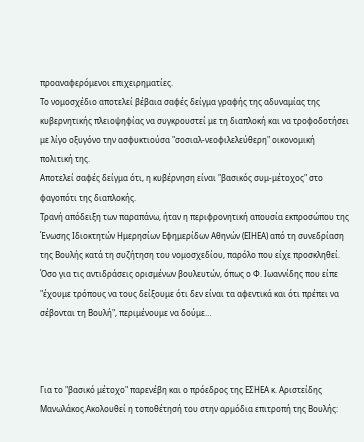προαναφερόμενοι επιχειρηματίες.
Το νομοσχέδιο αποτελεί βέβαια σαφές δείγμα γραφής της αδυναμίας της κυβερνητικής πλειοψηφίας να συγκρουστεί με τη διαπλοκή και να τροφοδοτήσει με λίγο οξυγόνο την ασφυκτιούσα "σοσιαλ-νεοφιλελεύθερη" οικονομική πολιτική της.
Αποτελεί σαφές δείγμα ότι, η κυβέρνηση είναι "βασικός συμ-μέτοχος" στο φαγοπότι της διαπλοκής.
Τρανή απόδειξη των παραπάνω, ήταν η περιφρονητική απουσία εκπροσώπου της Ένωσης Ιδιοκτητών Ημερησίων Εφημερίδων Αθηνών (ΕΙΗΕΑ) από τη συνεδρίαση της Βουλής κατά τη συζήτηση του νομοσχεδίου, παρόλο που είχε προσκληθεί.
Όσο για τις αντιδράσεις ορισμένων βουλευτών, όπως ο Φ. Ιωαννίδης που είπε "έχουμε τρόπους να τους δείξουμε ότι δεν είναι τα αφεντικά και ότι πρέπει να σέβονται τη Βουλή", περιμένουμε να δούμε…



Για το "βασικό μέτοχο" παρενέβη και ο πρόεδρος της ΕΣΗΕΑ κ. Αριστείδης Μανωλάκος.Ακολουθεί η τοποθέτησή του στην αρμόδια επιτροπή της Βουλής: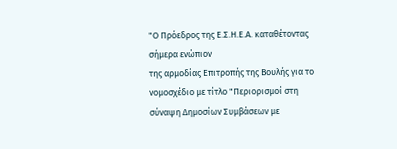"Ο Πρόεδρος της Ε.Σ.Η.Ε.Α. καταθέτοντας σήμερα ενώπιον
της αρμοδίας Επιτροπής της Βουλής για το νομοσχέδιο με τίτλο "Περιορισμοί στη σύναψη Δημοσίων Συμβάσεων με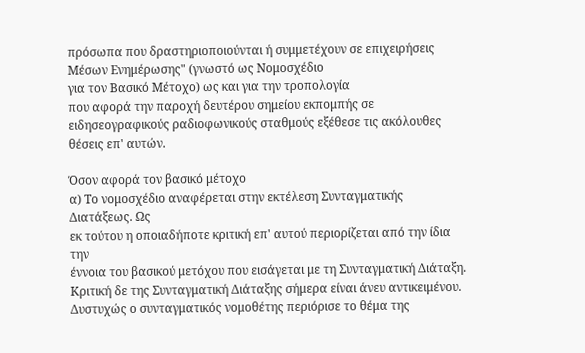πρόσωπα που δραστηριοποιούνται ή συμμετέχουν σε επιχειρήσεις Μέσων Ενημέρωσης" (γνωστό ως Νομοσχέδιο
για τον Βασικό Μέτοχο) ως και για την τροπολογία
που αφορά την παροχή δευτέρου σημείου εκπομπής σε ειδησεογραφικούς ραδιοφωνικούς σταθμούς εξέθεσε τις ακόλουθες θέσεις επ' αυτών.

Όσον αφορά τον βασικό μέτοχο
α) Το νομοσχέδιο αναφέρεται στην εκτέλεση Συνταγματικής Διατάξεως. Ως
εκ τούτου η οποιαδήποτε κριτική επ' αυτού περιορίζεται από την ίδια την
έννοια του βασικού μετόχου που εισάγεται με τη Συνταγματική Διάταξη.
Κριτική δε της Συνταγματική Διάταξης σήμερα είναι άνευ αντικειμένου.
Δυστυχώς ο συνταγματικός νομοθέτης περιόρισε το θέμα της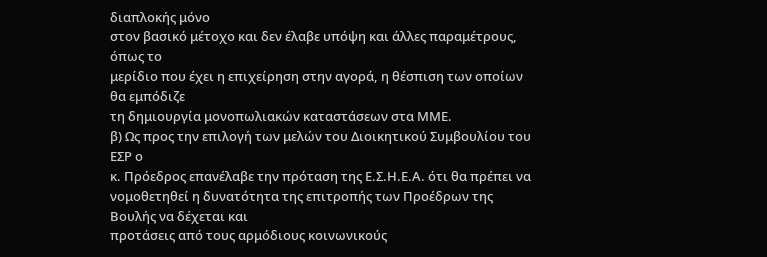διαπλοκής μόνο
στον βασικό μέτοχο και δεν έλαβε υπόψη και άλλες παραμέτρους, όπως το
μερίδιο που έχει η επιχείρηση στην αγορά, η θέσπιση των οποίων θα εμπόδιζε
τη δημιουργία μονοπωλιακών καταστάσεων στα ΜΜΕ.
β) Ως προς την επιλογή των μελών του Διοικητικού Συμβουλίου του ΕΣΡ ο
κ. Πρόεδρος επανέλαβε την πρόταση της Ε.Σ.Η.Ε.Α. ότι θα πρέπει να
νομοθετηθεί η δυνατότητα της επιτροπής των Προέδρων της Βουλής να δέχεται και
προτάσεις από τους αρμόδιους κοινωνικούς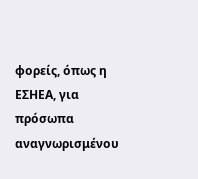φορείς, όπως η ΕΣΗΕΑ, για
πρόσωπα αναγνωρισμένου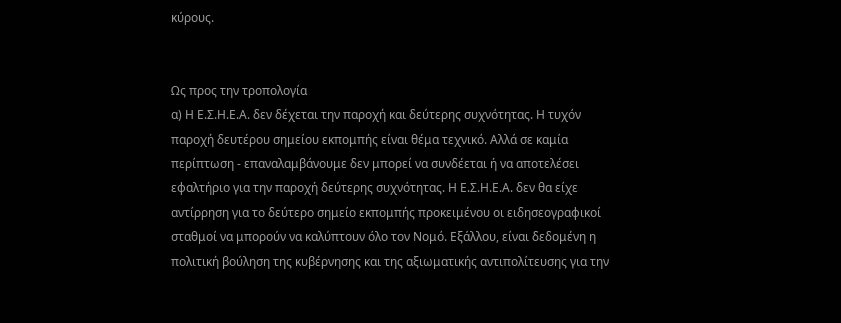κύρους.


Ως προς την τροπολογία
α) Η Ε.Σ.Η.Ε.Α. δεν δέχεται την παροχή και δεύτερης συχνότητας. Η τυχόν
παροχή δευτέρου σημείου εκπομπής είναι θέμα τεχνικό. Αλλά σε καμία
περίπτωση - επαναλαμβάνουμε δεν μπορεί να συνδέεται ή να αποτελέσει
εφαλτήριο για την παροχή δεύτερης συχνότητας. Η Ε.Σ.Η.Ε.Α. δεν θα είχε
αντίρρηση για το δεύτερο σημείο εκπομπής προκειμένου οι ειδησεογραφικοί
σταθμοί να μπορούν να καλύπτουν όλο τον Νομό. Εξάλλου, είναι δεδομένη η
πολιτική βούληση της κυβέρνησης και της αξιωματικής αντιπολίτευσης για την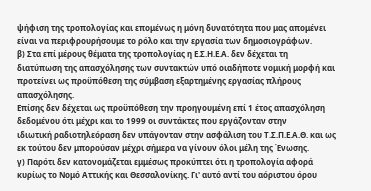ψήφιση της τροπολογίας και επομένως η μόνη δυνατότητα που μας απομένει
είναι να περιφρουρήσουμε το ρόλο και την εργασία των δημοσιογράφων.
β) Στα επί μέρους θέματα της τροπολογίας η Ε.Σ.Η.Ε.Α. δεν δέχεται τη
διατύπωση της απασχόλησης των συντακτών υπό οιαδήποτε νομική μορφή και
προτείνει ως προϋπόθεση της σύμβαση εξαρτημένης εργασίας πλήρους
απασχόλησης.
Επίσης δεν δέχεται ως προϋπόθεση την προηγουμένη επί 1 έτος απασχόληση
δεδομένου ότι μέχρι και το 1999 οι συντάκτες που εργάζονταν στην
ιδιωτική ραδιοτηλεόραση δεν υπάγονταν στην ασφάλιση του Τ.Σ.Π.Ε.Α.Θ. και ως
εκ τούτου δεν μπορούσαν μέχρι σήμερα να γίνουν όλοι μέλη της Ένωσης.
γ) Παρότι δεν κατονομάζεται εμμέσως προκύπτει ότι η τροπολογία αφορά
κυρίως το Νομό Αττικής και Θεσσαλονίκης. Γι' αυτό αντί του αόριστου όρου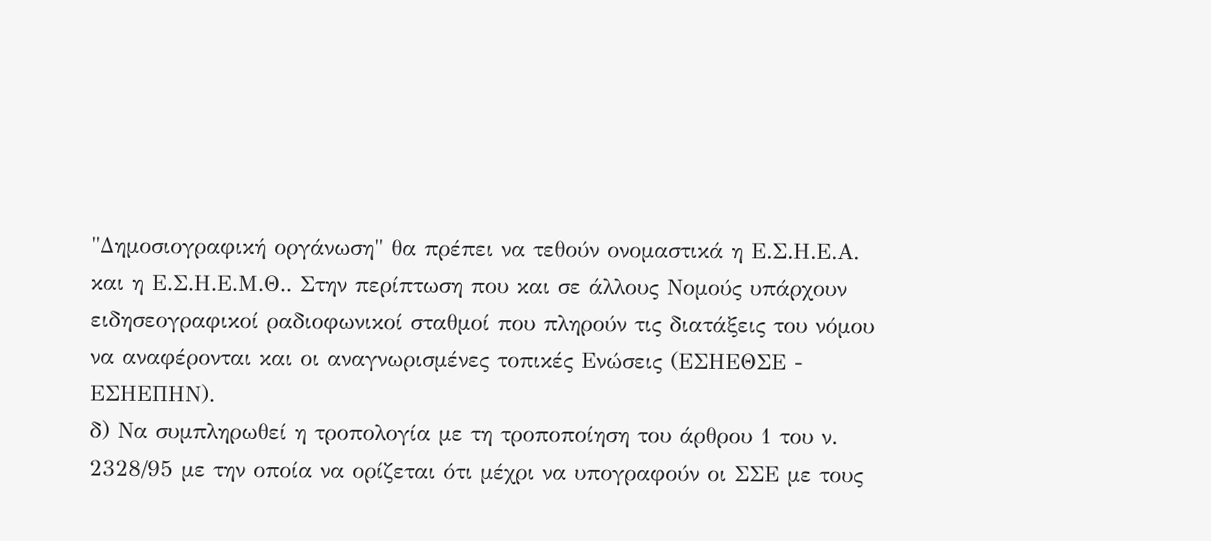"Δημοσιογραφική οργάνωση" θα πρέπει να τεθούν ονομαστικά η Ε.Σ.Η.Ε.Α.
και η Ε.Σ.Η.Ε.Μ.Θ.. Στην περίπτωση που και σε άλλους Νομούς υπάρχουν
ειδησεογραφικοί ραδιοφωνικοί σταθμοί που πληρούν τις διατάξεις του νόμου
να αναφέρονται και οι αναγνωρισμένες τοπικές Ενώσεις (ΕΣΗΕΘΣΕ -
ΕΣΗΕΠΗΝ).
δ) Να συμπληρωθεί η τροπολογία με τη τροποποίηση του άρθρου 1 του ν.
2328/95 με την οποία να ορίζεται ότι μέχρι να υπογραφούν οι ΣΣΕ με τους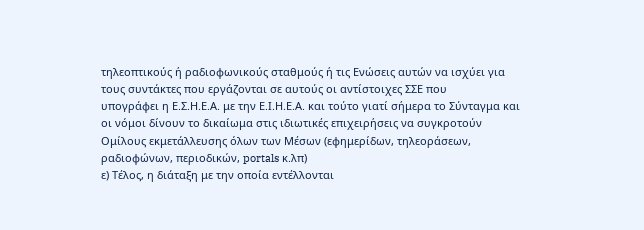τηλεοπτικούς ή ραδιοφωνικούς σταθμούς ή τις Ενώσεις αυτών να ισχύει για
τους συντάκτες που εργάζονται σε αυτούς οι αντίστοιχες ΣΣΕ που
υπογράφει η Ε.Σ.Η.Ε.Α. με την Ε.Ι.Η.Ε.Α. και τούτο γιατί σήμερα το Σύνταγμα και
οι νόμοι δίνουν το δικαίωμα στις ιδιωτικές επιχειρήσεις να συγκροτούν
Ομίλους εκμετάλλευσης όλων των Μέσων (εφημερίδων, τηλεοράσεων,
ραδιοφώνων, περιοδικών, portals κ.λπ)
ε) Τέλος, η διάταξη με την οποία εντέλλονται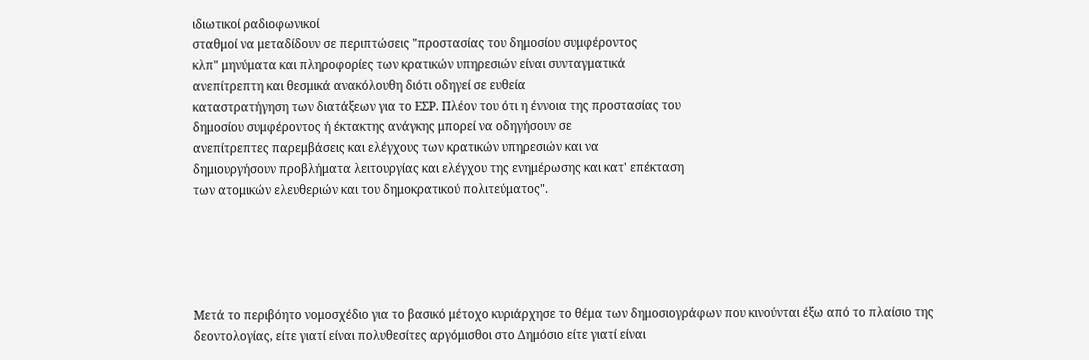ιδιωτικοί ραδιοφωνικοί
σταθμοί να μεταδίδουν σε περιπτώσεις "προστασίας του δημοσίου συμφέροντος
κλπ" μηνύματα και πληροφορίες των κρατικών υπηρεσιών είναι συνταγματικά
ανεπίτρεπτη και θεσμικά ανακόλουθη διότι οδηγεί σε ευθεία
καταστρατήγηση των διατάξεων για το ΕΣΡ. Πλέον του ότι η έννοια της προστασίας του
δημοσίου συμφέροντος ή έκτακτης ανάγκης μπορεί να οδηγήσουν σε
ανεπίτρεπτες παρεμβάσεις και ελέγχους των κρατικών υπηρεσιών και να
δημιουργήσουν προβλήματα λειτουργίας και ελέγχου της ενημέρωσης και κατ' επέκταση
των ατομικών ελευθεριών και του δημοκρατικού πολιτεύματος".





Μετά το περιβόητο νομοσχέδιο για το βασικό μέτοχο κυριάρχησε το θέμα των δημοσιογράφων που κινούνται έξω από το πλαίσιο της δεοντολογίας, είτε γιατί είναι πολυθεσίτες αργόμισθοι στο Δημόσιο είτε γιατί είναι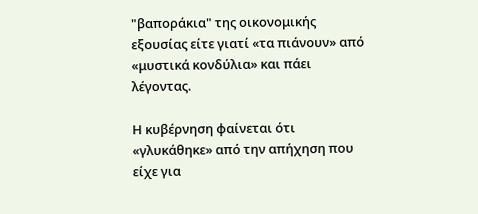"βαποράκια" της οικονομικής εξουσίας είτε γιατί «τα πιάνουν» από «μυστικά κονδύλια» και πάει λέγοντας.

Η κυβέρνηση φαίνεται ότι «γλυκάθηκε» από την απήχηση που είχε για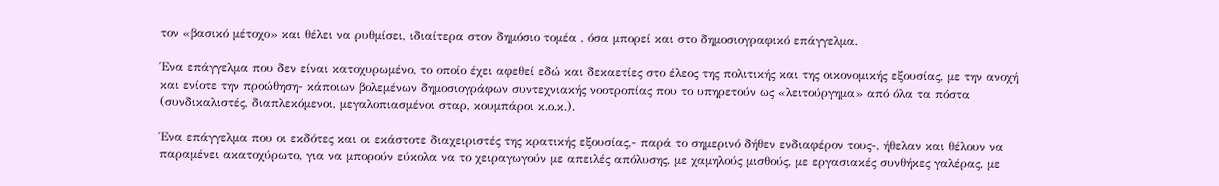τον «βασικό μέτοχο» και θέλει να ρυθμίσει, ιδιαίτερα στον δημόσιο τομέα , όσα μπορεί και στο δημοσιογραφικό επάγγελμα.

Ένα επάγγελμα που δεν είναι κατοχυρωμένο, το οποίο έχει αφεθεί εδώ και δεκαετίες στο έλεος της πολιτικής και της οικονομικής εξουσίας, με την ανοχή και ενίοτε την προώθηση- κάποιων βολεμένων δημοσιογράφων συντεχνιακής νοοτροπίας που το υπηρετούν ως «λειτούργημα» από όλα τα πόστα (συνδικαλιστές, διαπλεκόμενοι, μεγαλοπιασμένοι σταρ, κουμπάροι κ.ο.κ.).

Ένα επάγγελμα που οι εκδότες και οι εκάστοτε διαχειριστές της κρατικής εξουσίας,- παρά το σημερινό δήθεν ενδιαφέρον τους-, ήθελαν και θέλουν να παραμένει ακατοχύρωτο, για να μπορούν εύκολα να το χειραγωγούν με απειλές απόλυσης, με χαμηλούς μισθούς, με εργασιακές συνθήκες γαλέρας, με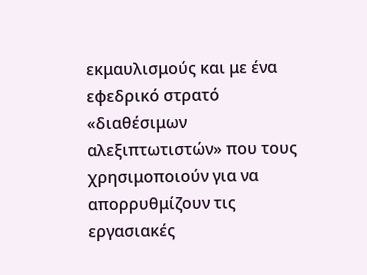εκμαυλισμούς και με ένα εφεδρικό στρατό «διαθέσιμων αλεξιπτωτιστών» που τους χρησιμοποιούν για να απορρυθμίζουν τις εργασιακές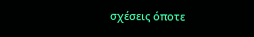σχέσεις όποτε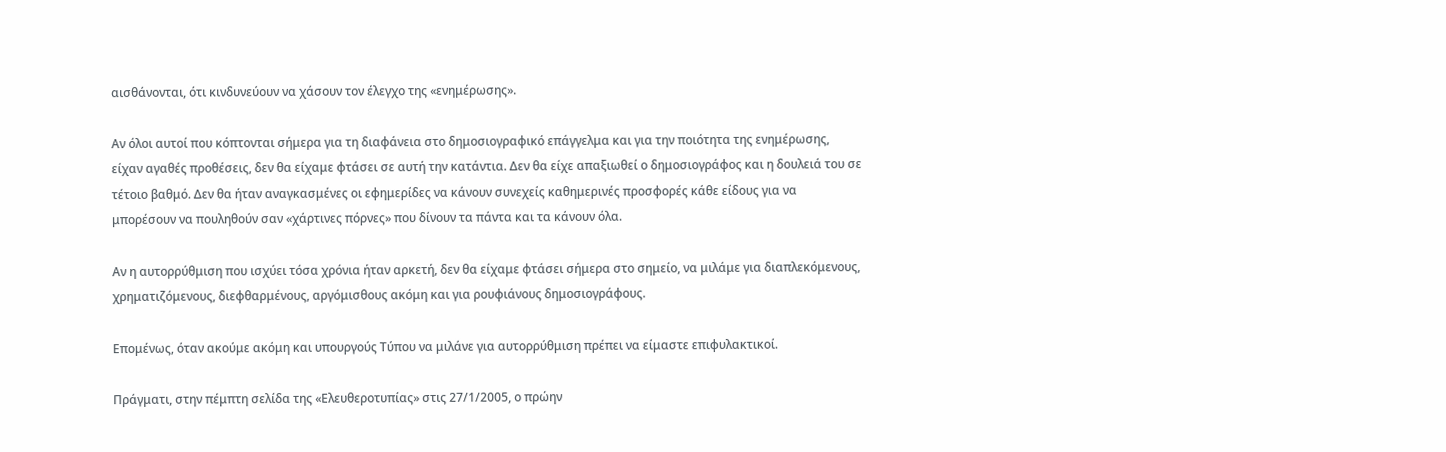αισθάνονται, ότι κινδυνεύουν να χάσουν τον έλεγχο της «ενημέρωσης».

Αν όλοι αυτοί που κόπτονται σήμερα για τη διαφάνεια στο δημοσιογραφικό επάγγελμα και για την ποιότητα της ενημέρωσης, είχαν αγαθές προθέσεις, δεν θα είχαμε φτάσει σε αυτή την κατάντια. Δεν θα είχε απαξιωθεί ο δημοσιογράφος και η δουλειά του σε τέτοιο βαθμό. Δεν θα ήταν αναγκασμένες οι εφημερίδες να κάνουν συνεχείς καθημερινές προσφορές κάθε είδους για να μπορέσουν να πουληθούν σαν «χάρτινες πόρνες» που δίνουν τα πάντα και τα κάνουν όλα.

Αν η αυτορρύθμιση που ισχύει τόσα χρόνια ήταν αρκετή, δεν θα είχαμε φτάσει σήμερα στο σημείο, να μιλάμε για διαπλεκόμενους, χρηματιζόμενους, διεφθαρμένους, αργόμισθους ακόμη και για ρουφιάνους δημοσιογράφους.

Επομένως, όταν ακούμε ακόμη και υπουργούς Τύπου να μιλάνε για αυτορρύθμιση πρέπει να είμαστε επιφυλακτικοί.

Πράγματι, στην πέμπτη σελίδα της «Ελευθεροτυπίας» στις 27/1/2005, ο πρώην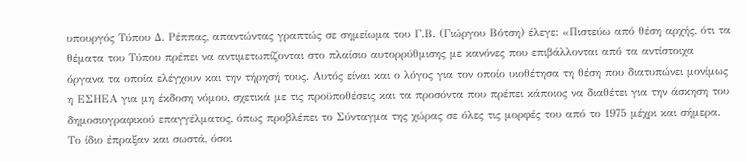υπουργός Τύπου Δ. Ρέππας, απαντώντας γραπτώς σε σημείωμα του Γ.Β. (Γιώργου Βότση) έλεγε: «Πιστεύω από θέση αρχής, ότι τα θέματα του Τύπου πρέπει να αντιμετωπίζονται στο πλαίσιο αυτορρύθμισης με κανόνες που επιβάλλονται από τα αντίστοιχα όργανα τα οποία ελέγχουν και την τήρησή τους. Αυτός είναι και ο λόγος για τον οποίο υιοθέτησα τη θέση που διατυπώνει μονίμως η ΕΣΗΕΑ για μη έκδοση νόμου, σχετικά με τις προϋποθέσεις και τα προσόντα που πρέπει κάποιος να διαθέτει για την άσκηση του δημοσιογραφικού επαγγέλματος, όπως προβλέπει το Σύνταγμα της χώρας σε όλες τις μορφές του από το 1975 μέχρι και σήμερα. Το ίδιο έπραξαν και σωστά, όσοι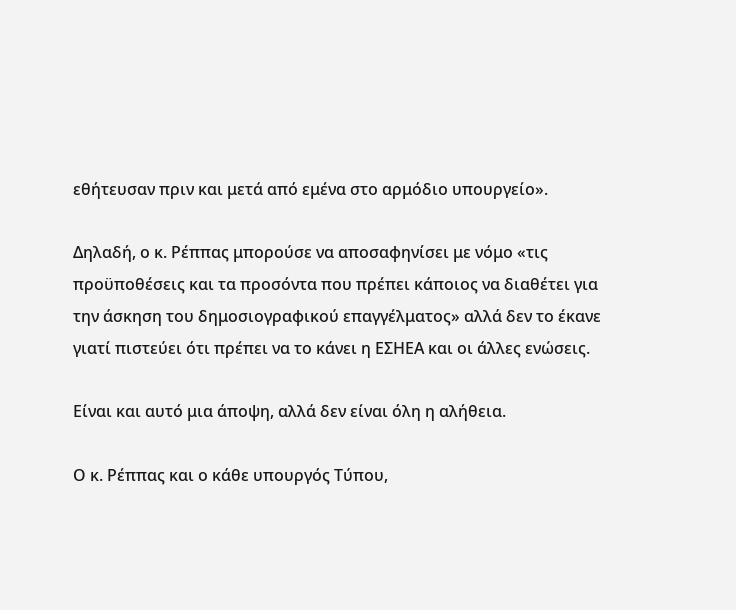εθήτευσαν πριν και μετά από εμένα στο αρμόδιο υπουργείο».

Δηλαδή, ο κ. Ρέππας μπορούσε να αποσαφηνίσει με νόμο «τις προϋποθέσεις και τα προσόντα που πρέπει κάποιος να διαθέτει για την άσκηση του δημοσιογραφικού επαγγέλματος» αλλά δεν το έκανε γιατί πιστεύει ότι πρέπει να το κάνει η ΕΣΗΕΑ και οι άλλες ενώσεις.

Είναι και αυτό μια άποψη, αλλά δεν είναι όλη η αλήθεια.

Ο κ. Ρέππας και ο κάθε υπουργός Τύπου,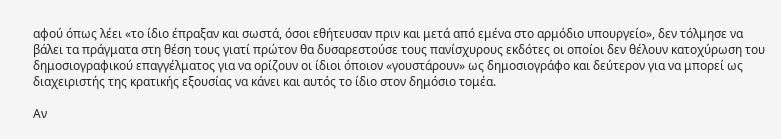αφού όπως λέει «το ίδιο έπραξαν και σωστά, όσοι εθήτευσαν πριν και μετά από εμένα στο αρμόδιο υπουργείο», δεν τόλμησε να βάλει τα πράγματα στη θέση τους γιατί πρώτον θα δυσαρεστούσε τους πανίσχυρους εκδότες οι οποίοι δεν θέλουν κατοχύρωση του δημοσιογραφικού επαγγέλματος για να ορίζουν οι ίδιοι όποιον «γουστάρουν» ως δημοσιογράφο και δεύτερον για να μπορεί ως διαχειριστής της κρατικής εξουσίας να κάνει και αυτός το ίδιο στον δημόσιο τομέα.

Αν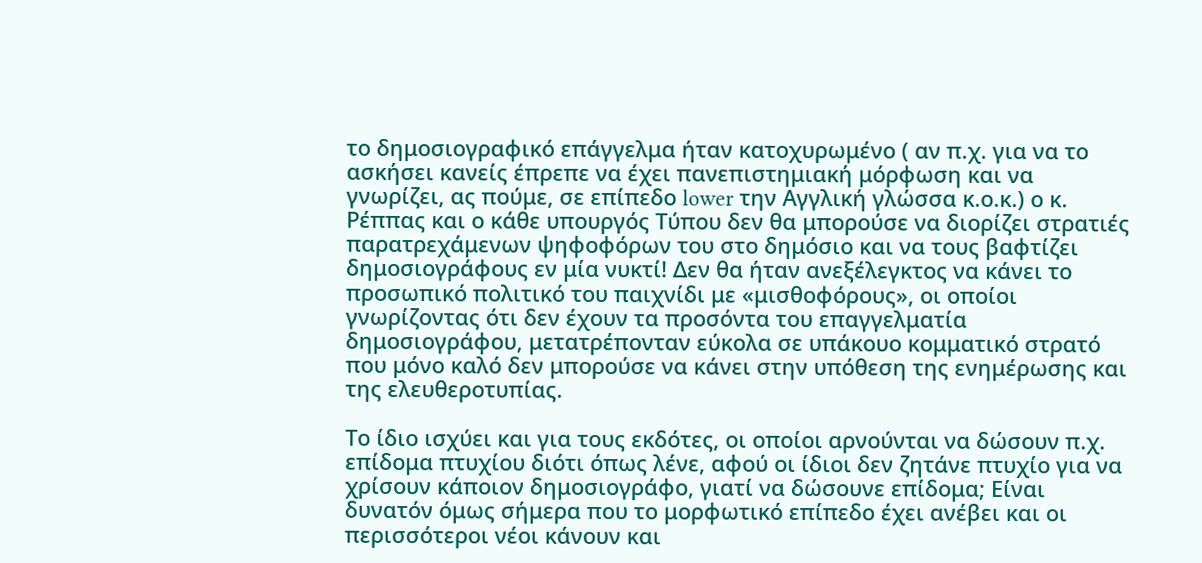το δημοσιογραφικό επάγγελμα ήταν κατοχυρωμένο ( αν π.χ. για να το ασκήσει κανείς έπρεπε να έχει πανεπιστημιακή μόρφωση και να γνωρίζει, ας πούμε, σε επίπεδο lower την Αγγλική γλώσσα κ.ο.κ.) ο κ. Ρέππας και ο κάθε υπουργός Τύπου δεν θα μπορούσε να διορίζει στρατιές παρατρεχάμενων ψηφοφόρων του στο δημόσιο και να τους βαφτίζει δημοσιογράφους εν μία νυκτί! Δεν θα ήταν ανεξέλεγκτος να κάνει το προσωπικό πολιτικό του παιχνίδι με «μισθοφόρους», οι οποίοι γνωρίζοντας ότι δεν έχουν τα προσόντα του επαγγελματία δημοσιογράφου, μετατρέπονταν εύκολα σε υπάκουο κομματικό στρατό που μόνο καλό δεν μπορούσε να κάνει στην υπόθεση της ενημέρωσης και της ελευθεροτυπίας.

Το ίδιο ισχύει και για τους εκδότες, οι οποίοι αρνούνται να δώσουν π.χ. επίδομα πτυχίου διότι όπως λένε, αφού οι ίδιοι δεν ζητάνε πτυχίο για να χρίσουν κάποιον δημοσιογράφο, γιατί να δώσουνε επίδομα; Είναι δυνατόν όμως σήμερα που το μορφωτικό επίπεδο έχει ανέβει και οι περισσότεροι νέοι κάνουν και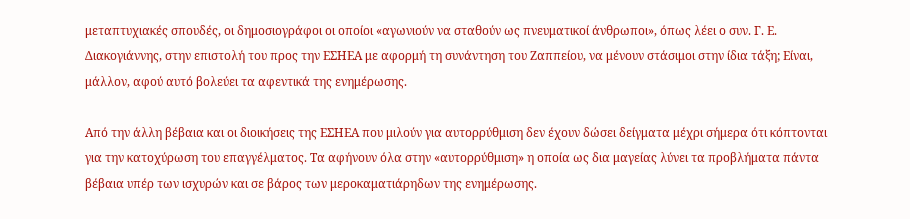μεταπτυχιακές σπουδές, οι δημοσιογράφοι οι οποίοι «αγωνιούν να σταθούν ως πνευματικοί άνθρωποι», όπως λέει ο συν. Γ. Ε. Διακογιάννης, στην επιστολή του προς την ΕΣΗΕΑ με αφορμή τη συνάντηση του Ζαππείου, να μένουν στάσιμοι στην ίδια τάξη; Είναι, μάλλον, αφού αυτό βολεύει τα αφεντικά της ενημέρωσης.

Από την άλλη βέβαια και οι διοικήσεις της ΕΣΗΕΑ που μιλούν για αυτορρύθμιση δεν έχουν δώσει δείγματα μέχρι σήμερα ότι κόπτονται για την κατοχύρωση του επαγγέλματος. Τα αφήνουν όλα στην «αυτορρύθμιση» η οποία ως δια μαγείας λύνει τα προβλήματα πάντα βέβαια υπέρ των ισχυρών και σε βάρος των μεροκαματιάρηδων της ενημέρωσης.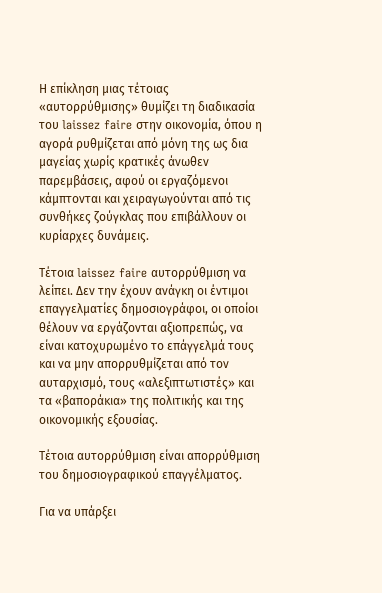Η επίκληση μιας τέτοιας «αυτορρύθμισης» θυμίζει τη διαδικασία του laissez faire στην οικονομία, όπου η αγορά ρυθμίζεται από μόνη της ως δια μαγείας χωρίς κρατικές άνωθεν παρεμβάσεις, αφού οι εργαζόμενοι κάμπτονται και χειραγωγούνται από τις συνθήκες ζούγκλας που επιβάλλουν οι κυρίαρχες δυνάμεις.

Τέτοια laissez faire αυτορρύθμιση να λείπει. Δεν την έχουν ανάγκη οι έντιμοι επαγγελματίες δημοσιογράφοι, οι οποίοι θέλουν να εργάζονται αξιοπρεπώς, να είναι κατοχυρωμένο το επάγγελμά τους και να μην απορρυθμίζεται από τον αυταρχισμό, τους «αλεξιπτωτιστές» και τα «βαποράκια» της πολιτικής και της οικονομικής εξουσίας.

Τέτοια αυτορρύθμιση είναι απορρύθμιση του δημοσιογραφικού επαγγέλματος.

Για να υπάρξει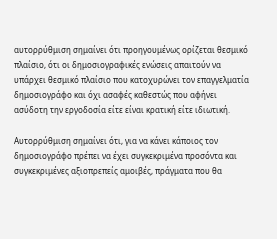αυτορρύθμιση σημαίνει ότι προηγουμένως ορίζεται θεσμικό πλαίσιο, ότι οι δημοσιογραφικές ενώσεις απαιτούν να υπάρχει θεσμικό πλαίσιο που κατοχυρώνει τον επαγγελματία δημοσιογράφο και όχι ασαφές καθεστώς που αφήνει ασύδοτη την εργοδοσία είτε είναι κρατική είτε ιδιωτική.

Αυτορρύθμιση σημαίνει ότι, για να κάνει κάποιος τον δημοσιογράφο πρέπει να έχει συγκεκριμένα προσόντα και συγκεκριμένες αξιοπρεπείς αμοιβές, πράγματα που θα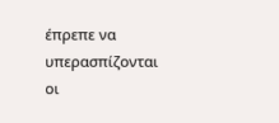έπρεπε να υπερασπίζονται οι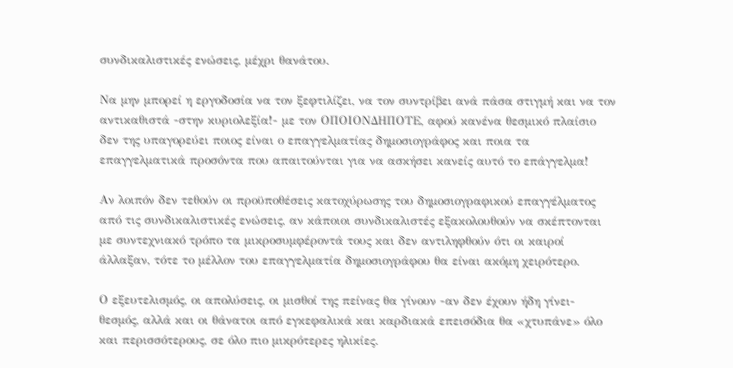συνδικαλιστικές ενώσεις, μέχρι θανάτου.

Να μην μπορεί η εργοδοσία να τον ξεφτιλίζει, να τον συντρίβει ανά πάσα στιγμή και να τον αντικαθιστά -στην κυριολεξία!- με τον ΟΠΟΙΟΝΔΗΠΟΤΕ, αφού κανένα θεσμικό πλαίσιο δεν της υπαγορεύει ποιος είναι ο επαγγελματίας δημοσιογράφος και ποια τα επαγγελματικά προσόντα που απαιτούνται για να ασκήσει κανείς αυτό το επάγγελμα!

Αν λοιπόν δεν τεθούν οι προϋποθέσεις κατοχύρωσης του δημοσιογραφικού επαγγέλματος από τις συνδικαλιστικές ενώσεις, αν κάποιοι συνδικαλιστές εξακολουθούν να σκέπτονται με συντεχνιακό τρόπο τα μικροσυμφέροντά τους και δεν αντιληφθούν ότι οι καιροί άλλαξαν, τότε το μέλλον του επαγγελματία δημοσιογράφου θα είναι ακόμη χειρότερο.

Ο εξευτελισμός, οι απολύσεις, οι μισθοί της πείνας θα γίνουν -αν δεν έχουν ήδη γίνει- θεσμός, αλλά και οι θάνατοι από εγκεφαλικά και καρδιακά επεισόδια θα «χτυπάνε» όλο και περισσότερους, σε όλο πιο μικρότερες ηλικίες.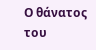Ο θάνατος του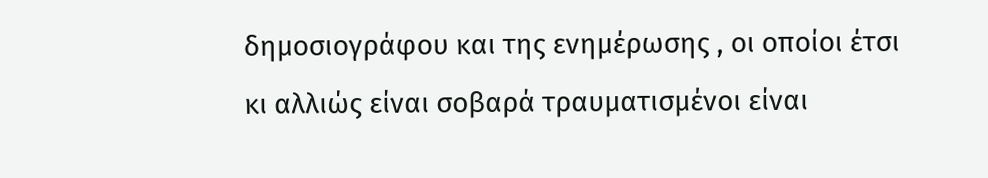δημοσιογράφου και της ενημέρωσης , οι οποίοι έτσι κι αλλιώς είναι σοβαρά τραυματισμένοι είναι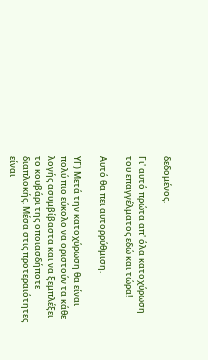δεδομένος.

Γι' αυτό πρώτα απ' όλα κατοχύρωση του επαγγέλματος εδώ και τώρα!

Αυτό θα πει αυτορρύθμιση.

ΥΓ) Μετά την κατοχύρωση θα είναι πολύ πιο εύκολο να οριστούν τα κάθε λογής ασυμβίβαστα και να ξεμπλέξει το κουβάρι της οποιασδήποτε διαπλοκής. Μέσα στις προτεραιότητες είναι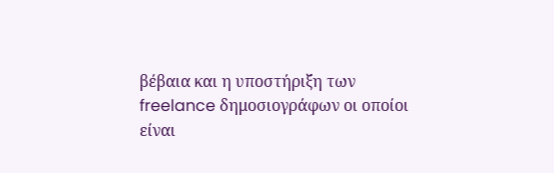βέβαια και η υποστήριξη των freelance δημοσιογράφων οι οποίοι είναι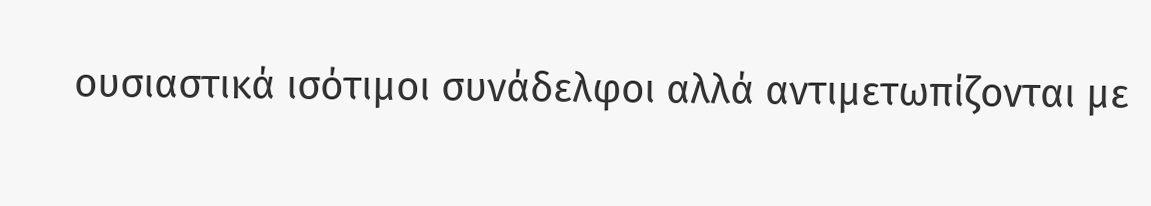ουσιαστικά ισότιμοι συνάδελφοι αλλά αντιμετωπίζονται με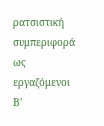ρατσιστική συμπεριφορά ως εργαζόμενοι Β'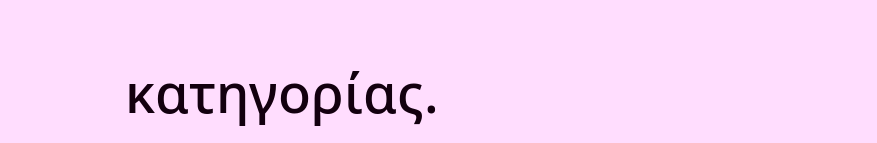κατηγορίας.